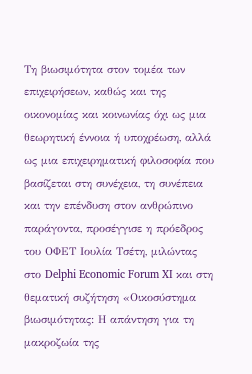Τη βιωσιμότητα στον τομέα των επιχειρήσεων, καθώς και της οικονομίας και κοινωνίας όχι ως μια θεωρητική έννοια ή υποχρέωση, αλλά ως μια επιχειρηματική φιλοσοφία που βασίζεται στη συνέχεια, τη συνέπεια και την επένδυση στον ανθρώπινο παράγοντα, προσέγγισε η πρόεδρος του ΟΦΕΤ Ιουλία Τσέτη, μιλώντας στο Delphi Economic Forum XI και στη θεματική συζήτηση «Οικοσύστημα βιωσιμότητας: Η απάντηση για τη μακροζωία της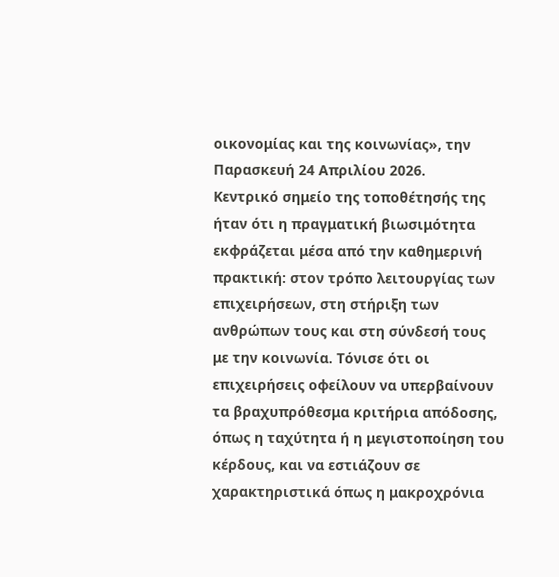οικονομίας και της κοινωνίας», την Παρασκευή 24 Απριλίου 2026.
Κεντρικό σημείο της τοποθέτησής της ήταν ότι η πραγματική βιωσιμότητα εκφράζεται μέσα από την καθημερινή πρακτική: στον τρόπο λειτουργίας των επιχειρήσεων, στη στήριξη των ανθρώπων τους και στη σύνδεσή τους με την κοινωνία. Τόνισε ότι οι επιχειρήσεις οφείλουν να υπερβαίνουν τα βραχυπρόθεσμα κριτήρια απόδοσης, όπως η ταχύτητα ή η μεγιστοποίηση του κέρδους, και να εστιάζουν σε χαρακτηριστικά όπως η μακροχρόνια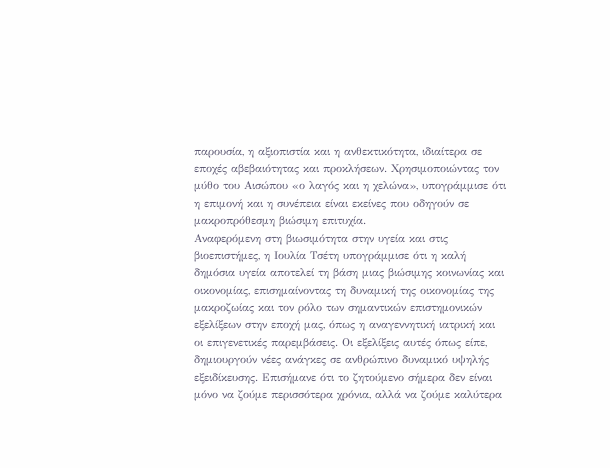παρουσία, η αξιοπιστία και η ανθεκτικότητα, ιδιαίτερα σε εποχές αβεβαιότητας και προκλήσεων. Χρησιμοποιώντας τον μύθο του Αισώπου «ο λαγός και η χελώνα», υπογράμμισε ότι η επιμονή και η συνέπεια είναι εκείνες που οδηγούν σε μακροπρόθεσμη βιώσιμη επιτυχία.
Αναφερόμενη στη βιωσιμότητα στην υγεία και στις βιοεπιστήμες, η Ιουλία Τσέτη υπογράμμισε ότι η καλή δημόσια υγεία αποτελεί τη βάση μιας βιώσιμης κοινωνίας και οικονομίας, επισημαίνοντας τη δυναμική της οικονομίας της μακροζωίας και τον ρόλο των σημαντικών επιστημονικών εξελίξεων στην εποχή μας, όπως η αναγεννητική ιατρική και οι επιγενετικές παρεμβάσεις. Οι εξελίξεις αυτές όπως είπε, δημιουργούν νέες ανάγκες σε ανθρώπινο δυναμικό υψηλής εξειδίκευσης. Επισήμανε ότι το ζητούμενο σήμερα δεν είναι μόνο να ζούμε περισσότερα χρόνια, αλλά να ζούμε καλύτερα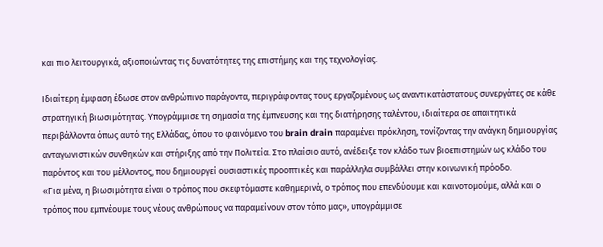και πιο λειτουργικά, αξιοποιώντας τις δυνατότητες της επιστήμης και της τεχνολογίας.

Ιδιαίτερη έμφαση έδωσε στον ανθρώπινο παράγοντα, περιγράφοντας τους εργαζομένους ως αναντικατάστατους συνεργάτες σε κάθε στρατηγική βιωσιμότητας. Υπογράμμισε τη σημασία της έμπνευσης και της διατήρησης ταλέντου, ιδιαίτερα σε απαιτητικά περιβάλλοντα όπως αυτό της Ελλάδας, όπου το φαινόμενο του brain drain παραμένει πρόκληση, τονίζοντας την ανάγκη δημιουργίας ανταγωνιστικών συνθηκών και στήριξης από την Πολιτεία. Στο πλαίσιο αυτό, ανέδειξε τον κλάδο των βιοεπιστημών ως κλάδο του παρόντος και του μέλλοντος, που δημιουργεί ουσιαστικές προοπτικές και παράλληλα συμβάλλει στην κοινωνική πρόοδο.
«Για μένα, η βιωσιμότητα είναι ο τρόπος που σκεφτόμαστε καθημερινά, ο τρόπος που επενδύουμε και καινοτομούμε, αλλά και ο τρόπος που εμπνέουμε τους νέους ανθρώπους να παραμείνουν στον τόπο μας», υπογράμμισε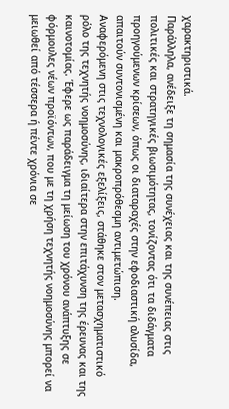χαρακτηριστικά.
Παράλληλα, ανέδειξε τη σημασία της συνέχειας και της συνέπειας στις πολιτικές και στρατηγικές βιωσιμότητας, τονίζοντας ότι τα διδάγματα προηγούμενων κρίσεων, όπως οι διαταραχές στην εφοδιαστική αλυσίδα, απαιτούν συντονισμένη και μακροπρόθεσμη αντιμετώπιση.
Αναφερόμενη στις τεχνολογικές εξελίξεις, στάθηκε στον μετασχηματιστικό ρόλο της τεχνητής νοημοσύνης, ιδιαίτερα στην επιτάχυνση της έρευνας και της καινοτομίας. Έφερε ως παράδειγμα τη μείωση του χρόνου ανάπτυξης σε φόρμουλες νέων προϊόντων, που με τη χρήση τεχνητής νοημοσύνης μπορεί να μειωθεί από τέσσερα ή πέντε χρόνια σε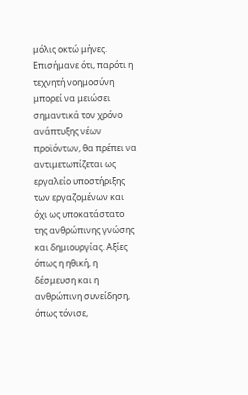μόλις οκτώ μήνες. Επισήμανε ότι, παρότι η τεχνητή νοημοσύνη μπορεί να μειώσει σημαντικά τον χρόνο ανάπτυξης νέων προϊόντων, θα πρέπει να αντιμετωπίζεται ως εργαλείο υποστήριξης των εργαζομένων και όχι ως υποκατάστατο της ανθρώπινης γνώσης και δημιουργίας. Αξίες όπως η ηθική, η δέσμευση και η ανθρώπινη συνείδηση, όπως τόνισε,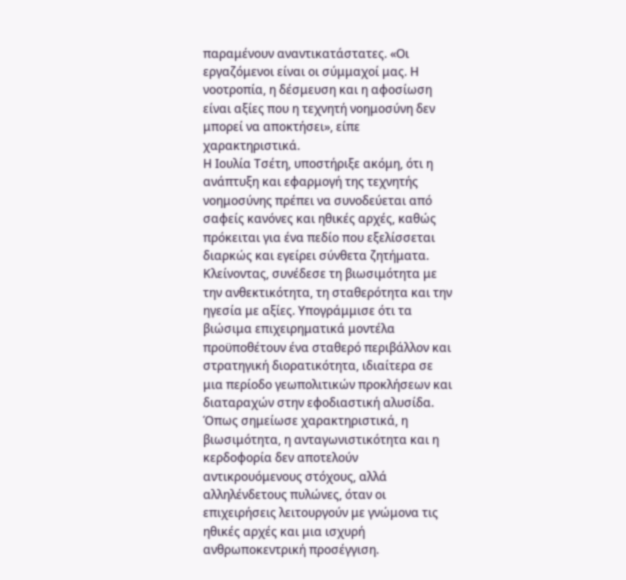παραμένουν αναντικατάστατες. «Οι εργαζόμενοι είναι οι σύμμαχοί μας. Η νοοτροπία, η δέσμευση και η αφοσίωση είναι αξίες που η τεχνητή νοημοσύνη δεν μπορεί να αποκτήσει», είπε χαρακτηριστικά.
Η Ιουλία Τσέτη, υποστήριξε ακόμη, ότι η ανάπτυξη και εφαρμογή της τεχνητής νοημοσύνης πρέπει να συνοδεύεται από σαφείς κανόνες και ηθικές αρχές, καθώς πρόκειται για ένα πεδίο που εξελίσσεται διαρκώς και εγείρει σύνθετα ζητήματα.
Κλείνοντας, συνέδεσε τη βιωσιμότητα με την ανθεκτικότητα, τη σταθερότητα και την ηγεσία με αξίες. Υπογράμμισε ότι τα βιώσιμα επιχειρηματικά μοντέλα προϋποθέτουν ένα σταθερό περιβάλλον και στρατηγική διορατικότητα, ιδιαίτερα σε μια περίοδο γεωπολιτικών προκλήσεων και διαταραχών στην εφοδιαστική αλυσίδα. Όπως σημείωσε χαρακτηριστικά, η βιωσιμότητα, η ανταγωνιστικότητα και η κερδοφορία δεν αποτελούν αντικρουόμενους στόχους, αλλά αλληλένδετους πυλώνες, όταν οι επιχειρήσεις λειτουργούν με γνώμονα τις ηθικές αρχές και μια ισχυρή ανθρωποκεντρική προσέγγιση.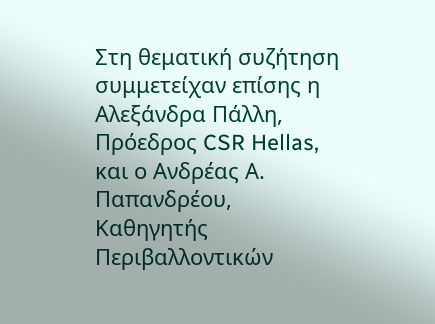Στη θεματική συζήτηση συμμετείχαν επίσης η Αλεξάνδρα Πάλλη, Πρόεδρος CSR Hellas, και ο Ανδρέας Α. Παπανδρέου, Καθηγητής Περιβαλλοντικών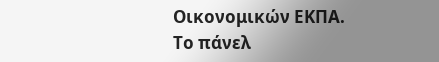Οικονομικών ΕΚΠΑ. Το πάνελ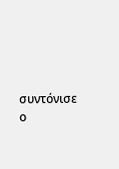συντόνισε ο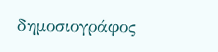δημοσιογράφος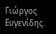Γιώργος Ευγενίδης.